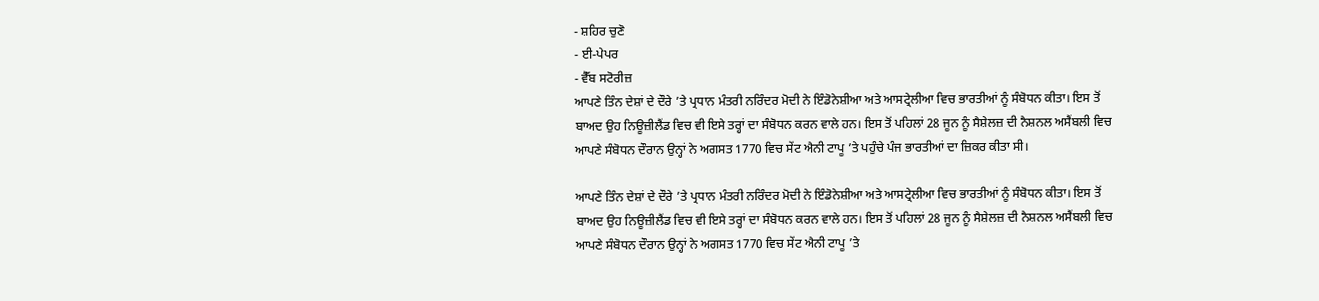- ਸ਼ਹਿਰ ਚੁਣੋ
- ਈ-ਪੇਪਰ
- ਵੈੱਬ ਸਟੋਰੀਜ਼
ਆਪਣੇ ਤਿੰਨ ਦੇਸ਼ਾਂ ਦੇ ਦੌਰੇ ’ਤੇ ਪ੍ਰਧਾਨ ਮੰਤਰੀ ਨਰਿੰਦਰ ਮੋਦੀ ਨੇ ਇੰਡੋਨੇਸ਼ੀਆ ਅਤੇ ਆਸਟ੍ਰੇਲੀਆ ਵਿਚ ਭਾਰਤੀਆਂ ਨੂੰ ਸੰਬੋਧਨ ਕੀਤਾ। ਇਸ ਤੋਂ ਬਾਅਦ ਉਹ ਨਿਊਜ਼ੀਲੈਂਡ ਵਿਚ ਵੀ ਇਸੇ ਤਰ੍ਹਾਂ ਦਾ ਸੰਬੋਧਨ ਕਰਨ ਵਾਲੇ ਹਨ। ਇਸ ਤੋਂ ਪਹਿਲਾਂ 28 ਜੂਨ ਨੂੰ ਸੈਸ਼ੇਲਜ਼ ਦੀ ਨੈਸ਼ਨਲ ਅਸੈਂਬਲੀ ਵਿਚ ਆਪਣੇ ਸੰਬੋਧਨ ਦੌਰਾਨ ਉਨ੍ਹਾਂ ਨੇ ਅਗਸਤ 1770 ਵਿਚ ਸੇਂਟ ਐਨੀ ਟਾਪੂ ’ਤੇ ਪਹੁੰਚੇ ਪੰਜ ਭਾਰਤੀਆਂ ਦਾ ਜ਼ਿਕਰ ਕੀਤਾ ਸੀ।

ਆਪਣੇ ਤਿੰਨ ਦੇਸ਼ਾਂ ਦੇ ਦੌਰੇ ’ਤੇ ਪ੍ਰਧਾਨ ਮੰਤਰੀ ਨਰਿੰਦਰ ਮੋਦੀ ਨੇ ਇੰਡੋਨੇਸ਼ੀਆ ਅਤੇ ਆਸਟ੍ਰੇਲੀਆ ਵਿਚ ਭਾਰਤੀਆਂ ਨੂੰ ਸੰਬੋਧਨ ਕੀਤਾ। ਇਸ ਤੋਂ ਬਾਅਦ ਉਹ ਨਿਊਜ਼ੀਲੈਂਡ ਵਿਚ ਵੀ ਇਸੇ ਤਰ੍ਹਾਂ ਦਾ ਸੰਬੋਧਨ ਕਰਨ ਵਾਲੇ ਹਨ। ਇਸ ਤੋਂ ਪਹਿਲਾਂ 28 ਜੂਨ ਨੂੰ ਸੈਸ਼ੇਲਜ਼ ਦੀ ਨੈਸ਼ਨਲ ਅਸੈਂਬਲੀ ਵਿਚ ਆਪਣੇ ਸੰਬੋਧਨ ਦੌਰਾਨ ਉਨ੍ਹਾਂ ਨੇ ਅਗਸਤ 1770 ਵਿਚ ਸੇਂਟ ਐਨੀ ਟਾਪੂ ’ਤੇ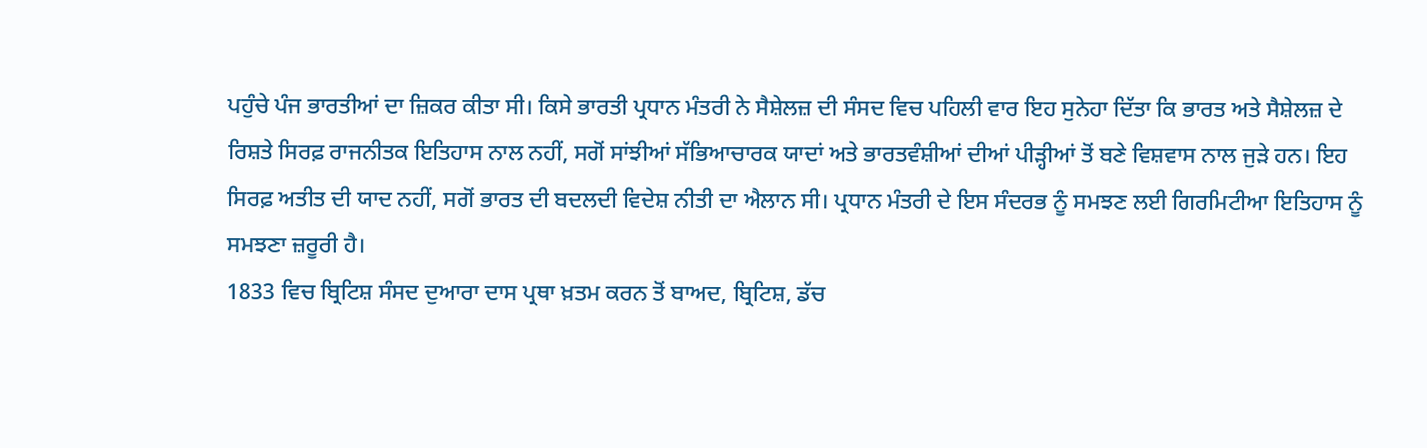ਪਹੁੰਚੇ ਪੰਜ ਭਾਰਤੀਆਂ ਦਾ ਜ਼ਿਕਰ ਕੀਤਾ ਸੀ। ਕਿਸੇ ਭਾਰਤੀ ਪ੍ਰਧਾਨ ਮੰਤਰੀ ਨੇ ਸੈਸ਼ੇਲਜ਼ ਦੀ ਸੰਸਦ ਵਿਚ ਪਹਿਲੀ ਵਾਰ ਇਹ ਸੁਨੇਹਾ ਦਿੱਤਾ ਕਿ ਭਾਰਤ ਅਤੇ ਸੈਸ਼ੇਲਜ਼ ਦੇ ਰਿਸ਼ਤੇ ਸਿਰਫ਼ ਰਾਜਨੀਤਕ ਇਤਿਹਾਸ ਨਾਲ ਨਹੀਂ, ਸਗੋਂ ਸਾਂਝੀਆਂ ਸੱਭਿਆਚਾਰਕ ਯਾਦਾਂ ਅਤੇ ਭਾਰਤਵੰਸ਼ੀਆਂ ਦੀਆਂ ਪੀੜ੍ਹੀਆਂ ਤੋਂ ਬਣੇ ਵਿਸ਼ਵਾਸ ਨਾਲ ਜੁੜੇ ਹਨ। ਇਹ ਸਿਰਫ਼ ਅਤੀਤ ਦੀ ਯਾਦ ਨਹੀਂ, ਸਗੋਂ ਭਾਰਤ ਦੀ ਬਦਲਦੀ ਵਿਦੇਸ਼ ਨੀਤੀ ਦਾ ਐਲਾਨ ਸੀ। ਪ੍ਰਧਾਨ ਮੰਤਰੀ ਦੇ ਇਸ ਸੰਦਰਭ ਨੂੰ ਸਮਝਣ ਲਈ ਗਿਰਮਿਟੀਆ ਇਤਿਹਾਸ ਨੂੰ ਸਮਝਣਾ ਜ਼ਰੂਰੀ ਹੈ।
1833 ਵਿਚ ਬ੍ਰਿਟਿਸ਼ ਸੰਸਦ ਦੁਆਰਾ ਦਾਸ ਪ੍ਰਥਾ ਖ਼ਤਮ ਕਰਨ ਤੋਂ ਬਾਅਦ, ਬ੍ਰਿਟਿਸ਼, ਡੱਚ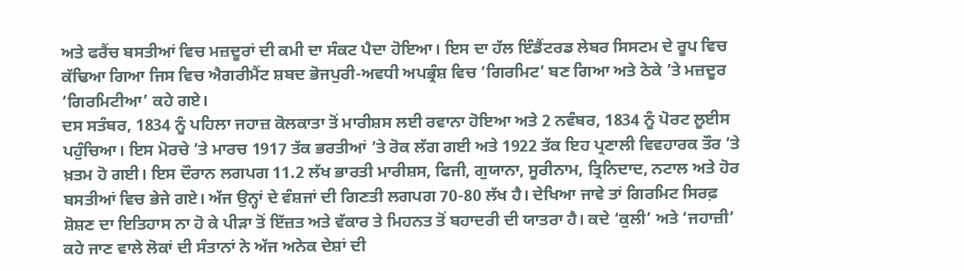ਅਤੇ ਫਰੈਂਚ ਬਸਤੀਆਂ ਵਿਚ ਮਜ਼ਦੂਰਾਂ ਦੀ ਕਮੀ ਦਾ ਸੰਕਟ ਪੈਦਾ ਹੋਇਆ। ਇਸ ਦਾ ਹੱਲ ਇੰਡੈਂਟਰਡ ਲੇਬਰ ਸਿਸਟਮ ਦੇ ਰੂਪ ਵਿਚ ਕੱਢਿਆ ਗਿਆ ਜਿਸ ਵਿਚ ਐਗਰੀਮੈਂਟ ਸ਼ਬਦ ਭੋਜਪੁਰੀ-ਅਵਧੀ ਅਪਭ੍ਰੰਸ਼ ਵਿਚ ‘ਗਿਰਮਿਟ’ ਬਣ ਗਿਆ ਅਤੇ ਠੇਕੇ ’ਤੇ ਮਜ਼ਦੂਰ ‘ਗਿਰਮਿਟੀਆ’ ਕਹੇ ਗਏ।
ਦਸ ਸਤੰਬਰ, 1834 ਨੂੰ ਪਹਿਲਾ ਜਹਾਜ਼ ਕੋਲਕਾਤਾ ਤੋਂ ਮਾਰੀਸ਼ਸ ਲਈ ਰਵਾਨਾ ਹੋਇਆ ਅਤੇ 2 ਨਵੰਬਰ, 1834 ਨੂੰ ਪੋਰਟ ਲੂਈਸ ਪਹੁੰਚਿਆ। ਇਸ ਮੋਰਚੇ ’ਤੇ ਮਾਰਚ 1917 ਤੱਕ ਭਰਤੀਆਂ ’ਤੇ ਰੋਕ ਲੱਗ ਗਈ ਅਤੇ 1922 ਤੱਕ ਇਹ ਪ੍ਰਣਾਲੀ ਵਿਵਹਾਰਕ ਤੌਰ ’ਤੇ ਖ਼ਤਮ ਹੋ ਗਈ। ਇਸ ਦੌਰਾਨ ਲਗਪਗ 11.2 ਲੱਖ ਭਾਰਤੀ ਮਾਰੀਸ਼ਸ, ਫਿਜੀ, ਗੁਯਾਨਾ, ਸੂਰੀਨਾਮ, ਤ੍ਰਿਨਿਦਾਦ, ਨਟਾਲ ਅਤੇ ਹੋਰ ਬਸਤੀਆਂ ਵਿਚ ਭੇਜੇ ਗਏ। ਅੱਜ ਉਨ੍ਹਾਂ ਦੇ ਵੰਸ਼ਜਾਂ ਦੀ ਗਿਣਤੀ ਲਗਪਗ 70-80 ਲੱਖ ਹੈ। ਦੇਖਿਆ ਜਾਵੇ ਤਾਂ ਗਿਰਮਿਟ ਸਿਰਫ਼ ਸ਼ੋਸ਼ਣ ਦਾ ਇਤਿਹਾਸ ਨਾ ਹੋ ਕੇ ਪੀੜਾ ਤੋਂ ਇੱਜ਼ਤ ਅਤੇ ਵੱਕਾਰ ਤੇ ਮਿਹਨਤ ਤੋਂ ਬਹਾਦਰੀ ਦੀ ਯਾਤਰਾ ਹੈ। ਕਦੇ ‘ਕੁਲੀ’ ਅਤੇ ‘ਜਹਾਜ਼ੀ’ ਕਹੇ ਜਾਣ ਵਾਲੇ ਲੋਕਾਂ ਦੀ ਸੰਤਾਨਾਂ ਨੇ ਅੱਜ ਅਨੇਕ ਦੇਸ਼ਾਂ ਦੀ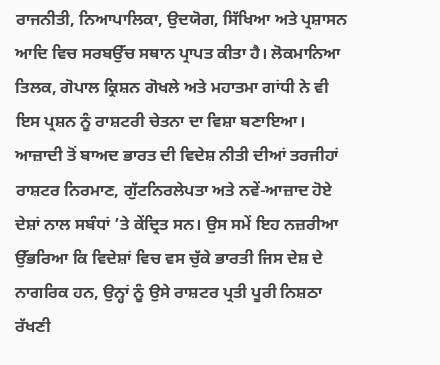ਰਾਜਨੀਤੀ, ਨਿਆਪਾਲਿਕਾ, ਉਦਯੋਗ, ਸਿੱਖਿਆ ਅਤੇ ਪ੍ਰਸ਼ਾਸਨ ਆਦਿ ਵਿਚ ਸਰਬਉੱਚ ਸਥਾਨ ਪ੍ਰਾਪਤ ਕੀਤਾ ਹੈ। ਲੋਕਮਾਨਿਆ ਤਿਲਕ, ਗੋਪਾਲ ਕ੍ਰਿਸ਼ਨ ਗੋਖਲੇ ਅਤੇ ਮਹਾਤਮਾ ਗਾਂਧੀ ਨੇ ਵੀ ਇਸ ਪ੍ਰਸ਼ਨ ਨੂੰ ਰਾਸ਼ਟਰੀ ਚੇਤਨਾ ਦਾ ਵਿਸ਼ਾ ਬਣਾਇਆ।
ਆਜ਼ਾਦੀ ਤੋਂ ਬਾਅਦ ਭਾਰਤ ਦੀ ਵਿਦੇਸ਼ ਨੀਤੀ ਦੀਆਂ ਤਰਜੀਹਾਂ ਰਾਸ਼ਟਰ ਨਿਰਮਾਣ, ਗੁੱਟਨਿਰਲੇਪਤਾ ਅਤੇ ਨਵੇਂ-ਆਜ਼ਾਦ ਹੋਏ ਦੇਸ਼ਾਂ ਨਾਲ ਸਬੰਧਾਂ ’ਤੇ ਕੇਂਦ੍ਰਿਤ ਸਨ। ਉਸ ਸਮੇਂ ਇਹ ਨਜ਼ਰੀਆ ਉੱਭਰਿਆ ਕਿ ਵਿਦੇਸ਼ਾਂ ਵਿਚ ਵਸ ਚੁੱਕੇ ਭਾਰਤੀ ਜਿਸ ਦੇਸ਼ ਦੇ ਨਾਗਰਿਕ ਹਨ, ਉਨ੍ਹਾਂ ਨੂੰ ਉਸੇ ਰਾਸ਼ਟਰ ਪ੍ਰਤੀ ਪੂਰੀ ਨਿਸ਼ਠਾ ਰੱਖਣੀ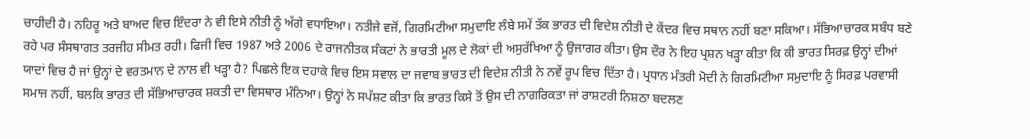ਚਾਹੀਦੀ ਹੈ। ਨਹਿਰੂ ਅਤੇ ਬਾਅਦ ਵਿਚ ਇੰਦਰਾ ਨੇ ਵੀ ਇਸੇ ਨੀਤੀ ਨੂੰ ਅੱਗੇ ਵਧਾਇਆ। ਨਤੀਜੇ ਵਜੋਂ, ਗਿਰਮਿਟੀਆ ਸਮੁਦਾਇ ਲੰਬੇ ਸਮੇਂ ਤੱਕ ਭਾਰਤ ਦੀ ਵਿਦੇਸ਼ ਨੀਤੀ ਦੇ ਕੇਂਦਰ ਵਿਚ ਸਥਾਨ ਨਹੀਂ ਬਣਾ ਸਕਿਆ। ਸੱਭਿਆਚਾਰਕ ਸਬੰਧ ਬਣੇ ਰਹੇ ਪਰ ਸੰਸਥਾਗਤ ਤਰਜੀਹ ਸੀਮਤ ਰਹੀ। ਫਿਜੀ ਵਿਚ 1987 ਅਤੇ 2006 ਦੇ ਰਾਜਨੀਤਕ ਸੰਕਟਾਂ ਨੇ ਭਾਰਤੀ ਮੂਲ ਦੇ ਲੋਕਾਂ ਦੀ ਅਸੁਰੱਖਿਆ ਨੂੰ ਉਜਾਗਰ ਕੀਤਾ। ਉਸ ਦੌਰ ਨੇ ਇਹ ਪ੍ਰਸ਼ਨ ਖੜ੍ਹਾ ਕੀਤਾ ਕਿ ਕੀ ਭਾਰਤ ਸਿਰਫ਼ ਉਨ੍ਹਾਂ ਦੀਆਂ ਯਾਦਾਂ ਵਿਚ ਹੈ ਜਾਂ ਉਨ੍ਹਾਂ ਦੇ ਵਰਤਮਾਨ ਦੇ ਨਾਲ ਵੀ ਖੜ੍ਹਾ ਹੈ? ਪਿਛਲੇ ਇਕ ਦਹਾਕੇ ਵਿਚ ਇਸ ਸਵਾਲ ਦਾ ਜਵਾਬ ਭਾਰਤ ਦੀ ਵਿਦੇਸ਼ ਨੀਤੀ ਨੇ ਨਵੇਂ ਰੂਪ ਵਿਚ ਦਿੱਤਾ ਹੈ। ਪ੍ਰਧਾਨ ਮੰਤਰੀ ਮੋਦੀ ਨੇ ਗਿਰਮਿਟੀਆ ਸਮੁਦਾਇ ਨੂੰ ਸਿਰਫ਼ ਪਰਵਾਸੀ ਸਮਾਜ ਨਹੀਂ, ਬਲਕਿ ਭਾਰਤ ਦੀ ਸੱਭਿਆਚਾਰਕ ਸ਼ਕਤੀ ਦਾ ਵਿਸਥਾਰ ਮੰਨਿਆ। ਉਨ੍ਹਾਂ ਨੇ ਸਪੱਸ਼ਟ ਕੀਤਾ ਕਿ ਭਾਰਤ ਕਿਸੇ ਤੋਂ ਉਸ ਦੀ ਨਾਗਰਿਕਤਾ ਜਾਂ ਰਾਸ਼ਟਰੀ ਨਿਸ਼ਠਾ ਬਦਲਣ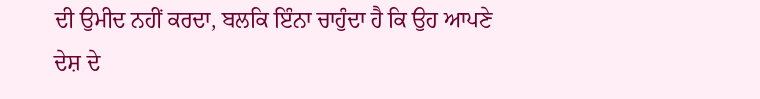ਦੀ ਉਮੀਦ ਨਹੀਂ ਕਰਦਾ, ਬਲਕਿ ਇੰਨਾ ਚਾਹੁੰਦਾ ਹੈ ਕਿ ਉਹ ਆਪਣੇ ਦੇਸ਼ ਦੇ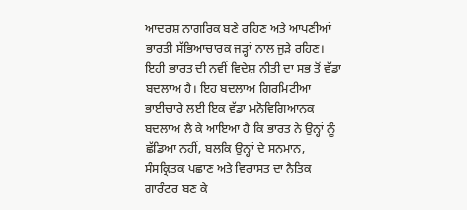ਆਦਰਸ਼ ਨਾਗਰਿਕ ਬਣੇ ਰਹਿਣ ਅਤੇ ਆਪਣੀਆਂ ਭਾਰਤੀ ਸੱਭਿਆਚਾਰਕ ਜੜ੍ਹਾਂ ਨਾਲ ਜੁੜੇ ਰਹਿਣ। ਇਹੀ ਭਾਰਤ ਦੀ ਨਵੀਂ ਵਿਦੇਸ਼ ਨੀਤੀ ਦਾ ਸਭ ਤੋਂ ਵੱਡਾ ਬਦਲਾਅ ਹੈ। ਇਹ ਬਦਲਾਅ ਗਿਰਮਿਟੀਆ ਭਾਈਚਾਰੇ ਲਈ ਇਕ ਵੱਡਾ ਮਨੋਵਿਗਿਆਨਕ ਬਦਲਾਅ ਲੈ ਕੇ ਆਇਆ ਹੈ ਕਿ ਭਾਰਤ ਨੇ ਉਨ੍ਹਾਂ ਨੂੰ ਛੱਡਿਆ ਨਹੀਂ, ਬਲਕਿ ਉਨ੍ਹਾਂ ਦੇ ਸਨਮਾਨ, ਸੰਸਕ੍ਰਿਤਕ ਪਛਾਣ ਅਤੇ ਵਿਰਾਸਤ ਦਾ ਨੈਤਿਕ ਗਾਰੰਟਰ ਬਣ ਕੇ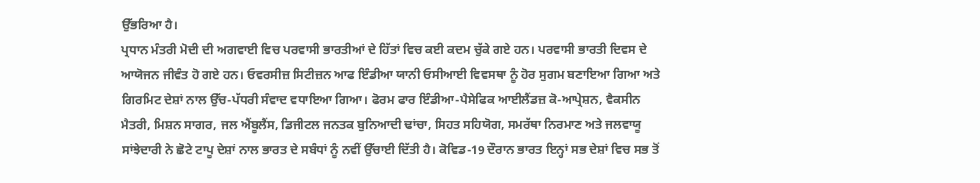ਉੱਭਰਿਆ ਹੈ।
ਪ੍ਰਧਾਨ ਮੰਤਰੀ ਮੋਦੀ ਦੀ ਅਗਵਾਈ ਵਿਚ ਪਰਵਾਸੀ ਭਾਰਤੀਆਂ ਦੇ ਹਿੱਤਾਂ ਵਿਚ ਕਈ ਕਦਮ ਚੁੱਕੇ ਗਏ ਹਨ। ਪਰਵਾਸੀ ਭਾਰਤੀ ਦਿਵਸ ਦੇ ਆਯੋਜਨ ਜੀਵੰਤ ਹੋ ਗਏ ਹਨ। ਓਵਰਸੀਜ਼ ਸਿਟੀਜ਼ਨ ਆਫ ਇੰਡੀਆ ਯਾਨੀ ਓਸੀਆਈ ਵਿਵਸਥਾ ਨੂੰ ਹੋਰ ਸੁਗਮ ਬਣਾਇਆ ਗਿਆ ਅਤੇ ਗਿਰਮਿਟ ਦੇਸ਼ਾਂ ਨਾਲ ਉੱਚ-ਪੱਧਰੀ ਸੰਵਾਦ ਵਧਾਇਆ ਗਿਆ। ਫੋਰਮ ਫਾਰ ਇੰਡੀਆ-ਪੈਸੇਫਿਕ ਆਈਲੈਂਡਜ਼ ਕੋ-ਆਪ੍ਰੇਸ਼ਨ, ਵੈਕਸੀਨ ਮੈਤਰੀ, ਮਿਸ਼ਨ ਸਾਗਰ, ਜਲ ਐਂਬੂਲੈਂਸ, ਡਿਜੀਟਲ ਜਨਤਕ ਬੁਨਿਆਦੀ ਢਾਂਚਾ, ਸਿਹਤ ਸਹਿਯੋਗ, ਸਮਰੱਥਾ ਨਿਰਮਾਣ ਅਤੇ ਜਲਵਾਯੂ ਸਾਂਝੇਦਾਰੀ ਨੇ ਛੋਟੇ ਟਾਪੂ ਦੇਸ਼ਾਂ ਨਾਲ ਭਾਰਤ ਦੇ ਸਬੰਧਾਂ ਨੂੰ ਨਵੀਂ ਉੱਚਾਈ ਦਿੱਤੀ ਹੈ। ਕੋਵਿਡ-19 ਦੌਰਾਨ ਭਾਰਤ ਇਨ੍ਹਾਂ ਸਭ ਦੇਸ਼ਾਂ ਵਿਚ ਸਭ ਤੋਂ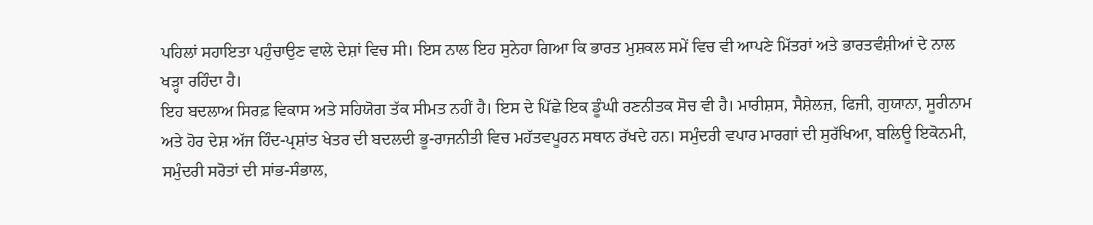ਪਹਿਲਾਂ ਸਹਾਇਤਾ ਪਹੁੰਚਾਉਣ ਵਾਲੇ ਦੇਸ਼ਾਂ ਵਿਚ ਸੀ। ਇਸ ਨਾਲ ਇਹ ਸੁਨੇਹਾ ਗਿਆ ਕਿ ਭਾਰਤ ਮੁਸ਼ਕਲ ਸਮੇਂ ਵਿਚ ਵੀ ਆਪਣੇ ਮਿੱਤਰਾਂ ਅਤੇ ਭਾਰਤਵੰਸ਼ੀਆਂ ਦੇ ਨਾਲ ਖੜ੍ਹਾ ਰਹਿੰਦਾ ਹੈ।
ਇਹ ਬਦਲਾਅ ਸਿਰਫ਼ ਵਿਕਾਸ ਅਤੇ ਸਹਿਯੋਗ ਤੱਕ ਸੀਮਤ ਨਹੀਂ ਹੈ। ਇਸ ਦੇ ਪਿੱਛੇ ਇਕ ਡੂੰਘੀ ਰਣਨੀਤਕ ਸੋਚ ਵੀ ਹੈ। ਮਾਰੀਸ਼ਸ, ਸੈਸ਼ੇਲਜ਼, ਫਿਜੀ, ਗੁਯਾਨਾ, ਸੂਰੀਨਾਮ ਅਤੇ ਹੋਰ ਦੇਸ਼ ਅੱਜ ਹਿੰਦ-ਪ੍ਰਸ਼ਾਂਤ ਖੇਤਰ ਦੀ ਬਦਲਦੀ ਭੂ-ਰਾਜਨੀਤੀ ਵਿਚ ਮਹੱਤਵਪੂਰਨ ਸਥਾਨ ਰੱਖਦੇ ਹਨ। ਸਮੁੰਦਰੀ ਵਪਾਰ ਮਾਰਗਾਂ ਦੀ ਸੁਰੱਖਿਆ, ਬਲਿਊ ਇਕੋਨਮੀ, ਸਮੁੰਦਰੀ ਸਰੋਤਾਂ ਦੀ ਸਾਂਭ-ਸੰਭਾਲ,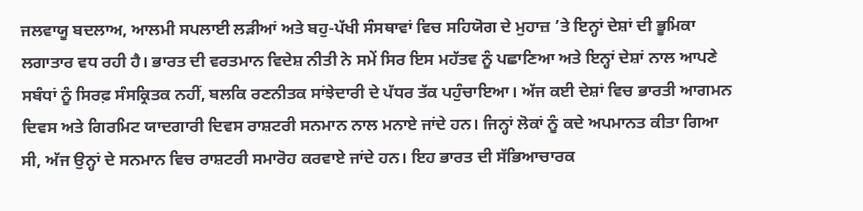ਜਲਵਾਯੂ ਬਦਲਾਅ, ਆਲਮੀ ਸਪਲਾਈ ਲੜੀਆਂ ਅਤੇ ਬਹੁ-ਪੱਖੀ ਸੰਸਥਾਵਾਂ ਵਿਚ ਸਹਿਯੋਗ ਦੇ ਮੁਹਾਜ਼ ’ਤੇ ਇਨ੍ਹਾਂ ਦੇਸ਼ਾਂ ਦੀ ਭੂਮਿਕਾ ਲਗਾਤਾਰ ਵਧ ਰਹੀ ਹੈ। ਭਾਰਤ ਦੀ ਵਰਤਮਾਨ ਵਿਦੇਸ਼ ਨੀਤੀ ਨੇ ਸਮੇਂ ਸਿਰ ਇਸ ਮਹੱਤਵ ਨੂੰ ਪਛਾਣਿਆ ਅਤੇ ਇਨ੍ਹਾਂ ਦੇਸ਼ਾਂ ਨਾਲ ਆਪਣੇ ਸਬੰਧਾਂ ਨੂੰ ਸਿਰਫ਼ ਸੰਸਕ੍ਰਿਤਕ ਨਹੀਂ, ਬਲਕਿ ਰਣਨੀਤਕ ਸਾਂਝੇਦਾਰੀ ਦੇ ਪੱਧਰ ਤੱਕ ਪਹੁੰਚਾਇਆ। ਅੱਜ ਕਈ ਦੇਸ਼ਾਂ ਵਿਚ ਭਾਰਤੀ ਆਗਮਨ ਦਿਵਸ ਅਤੇ ਗਿਰਮਿਟ ਯਾਦਗਾਰੀ ਦਿਵਸ ਰਾਸ਼ਟਰੀ ਸਨਮਾਨ ਨਾਲ ਮਨਾਏ ਜਾਂਦੇ ਹਨ। ਜਿਨ੍ਹਾਂ ਲੋਕਾਂ ਨੂੰ ਕਦੇ ਅਪਮਾਨਤ ਕੀਤਾ ਗਿਆ ਸੀ, ਅੱਜ ਉਨ੍ਹਾਂ ਦੇ ਸਨਮਾਨ ਵਿਚ ਰਾਸ਼ਟਰੀ ਸਮਾਰੋਹ ਕਰਵਾਏ ਜਾਂਦੇ ਹਨ। ਇਹ ਭਾਰਤ ਦੀ ਸੱਭਿਆਚਾਰਕ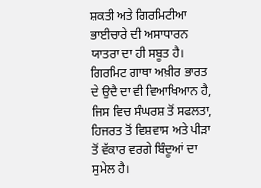ਸ਼ਕਤੀ ਅਤੇ ਗਿਰਮਿਟੀਆ ਭਾਈਚਾਰੇ ਦੀ ਅਸਾਧਾਰਨ ਯਾਤਰਾ ਦਾ ਹੀ ਸਬੂਤ ਹੈ।
ਗਿਰਮਿਟ ਗਾਥਾ ਅਖ਼ੀਰ ਭਾਰਤ ਦੇ ਉਦੈ ਦਾ ਵੀ ਵਿਆਖਿਆਨ ਹੈ, ਜਿਸ ਵਿਚ ਸੰਘਰਸ਼ ਤੋਂ ਸਫਲਤਾ, ਹਿਜਰਤ ਤੋਂ ਵਿਸ਼ਵਾਸ ਅਤੇ ਪੀੜਾ ਤੋਂ ਵੱਕਾਰ ਵਰਗੇ ਬਿੰਦੂਆਂ ਦਾ ਸੁਮੇਲ ਹੈ।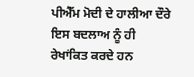ਪੀਐੱਮ ਮੋਦੀ ਦੇ ਹਾਲੀਆ ਦੌਰੇ ਇਸ ਬਦਲਾਅ ਨੂੰ ਹੀ ਰੇਖਾਂਕਿਤ ਕਰਦੇ ਹਨ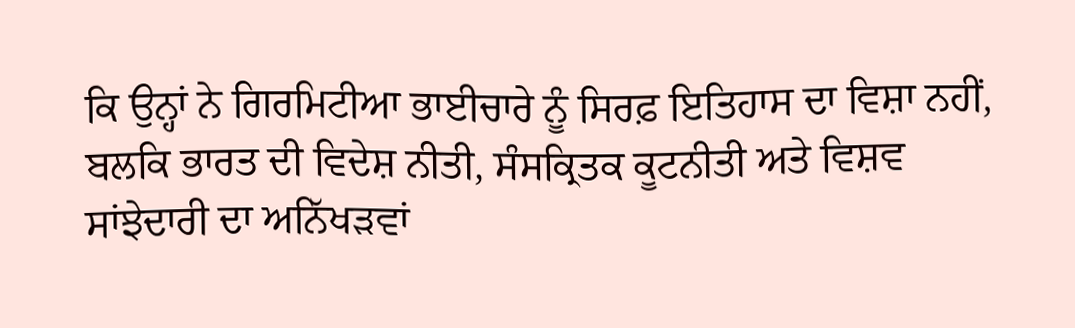ਕਿ ਉਨ੍ਹਾਂ ਨੇ ਗਿਰਮਿਟੀਆ ਭਾਈਚਾਰੇ ਨੂੰ ਸਿਰਫ਼ ਇਤਿਹਾਸ ਦਾ ਵਿਸ਼ਾ ਨਹੀਂ, ਬਲਕਿ ਭਾਰਤ ਦੀ ਵਿਦੇਸ਼ ਨੀਤੀ, ਸੰਸਕ੍ਰਿਤਕ ਕੂਟਨੀਤੀ ਅਤੇ ਵਿਸ਼ਵ ਸਾਂਝੇਦਾਰੀ ਦਾ ਅਨਿੱਖੜਵਾਂ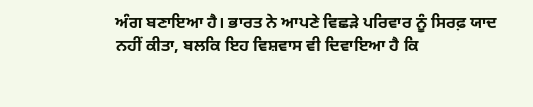ਅੰਗ ਬਣਾਇਆ ਹੈ। ਭਾਰਤ ਨੇ ਆਪਣੇ ਵਿਛੜੇ ਪਰਿਵਾਰ ਨੂੰ ਸਿਰਫ਼ ਯਾਦ ਨਹੀਂ ਕੀਤਾ, ਬਲਕਿ ਇਹ ਵਿਸ਼ਵਾਸ ਵੀ ਦਿਵਾਇਆ ਹੈ ਕਿ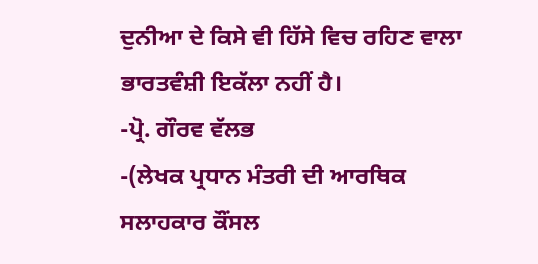ਦੁਨੀਆ ਦੇ ਕਿਸੇ ਵੀ ਹਿੱਸੇ ਵਿਚ ਰਹਿਣ ਵਾਲਾ ਭਾਰਤਵੰਸ਼ੀ ਇਕੱਲਾ ਨਹੀਂ ਹੈ।
-ਪ੍ਰੋ. ਗੌਰਵ ਵੱਲਭ
-(ਲੇਖਕ ਪ੍ਰਧਾਨ ਮੰਤਰੀ ਦੀ ਆਰਥਿਕ ਸਲਾਹਕਾਰ ਕੌਂਸਲ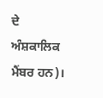ਦੇ ਅੰਸ਼ਕਾਲਿਕ ਮੈਂਬਰ ਹਨ)।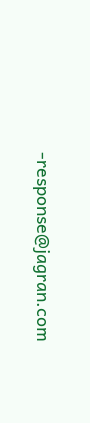-response@jagran.com